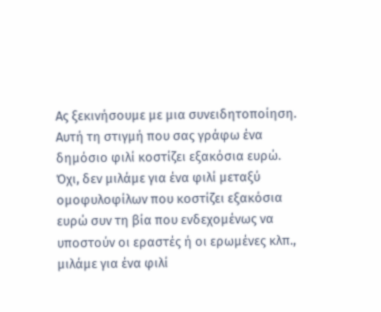Ας ξεκινήσουμε με μια συνειδητοποίηση. Αυτή τη στιγμή που σας γράφω ένα δημόσιο φιλί κοστίζει εξακόσια ευρώ. Όχι, δεν μιλάμε για ένα φιλί μεταξύ ομοφυλοφίλων που κοστίζει εξακόσια ευρώ συν τη βία που ενδεχομένως να υποστούν οι εραστές ή οι ερωμένες κλπ., μιλάμε για ένα φιλί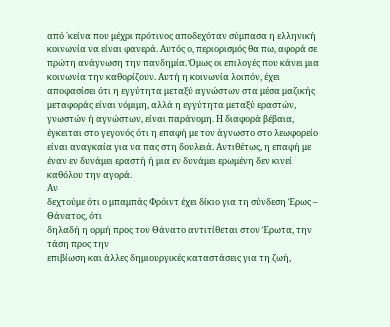από ΄κείνα που μέχρι πρότινος αποδεχόταν σύμπασα η ελληνική κοινωνία να είναι φανερά. Αυτός ο, περιορισμός θα πω, αφορά σε πρώτη ανάγνωση την πανδημία. Όμως οι επιλογές που κάνει μια κοινωνία την καθορίζουν. Αυτή η κοινωνία λοιπόν, έχει αποφασίσει ότι η εγγύτητα μεταξύ αγνώστων στα μέσα μαζικής μεταφοράς είναι νόμιμη, αλλά η εγγύτητα μεταξύ εραστών, γνωστών ή αγνώστων, είναι παράνομη. Η διαφορά βέβαια, έγκειται στο γεγονός ότι η επαφή με τον άγνωστο στο λεωφορείο είναι αναγκαία για να πας στη δουλειά. Αντιθέτως, η επαφή με έναν εν δυνάμει εραστή ή μια εν δυνάμει ερωμένη δεν κινεί καθόλου την αγορά.
Αν
δεχτούμε ότι ο μπαμπάς Φρόιντ έχει δίκιο για τη σύνδεση Έρως – Θάνατος, ότι
δηλαδή η ορμή προς τον Θάνατο αντιτίθεται στον Έρωτα, την τάση προς την
επιβίωση και άλλες δημιουργικές καταστάσεις για τη ζωή,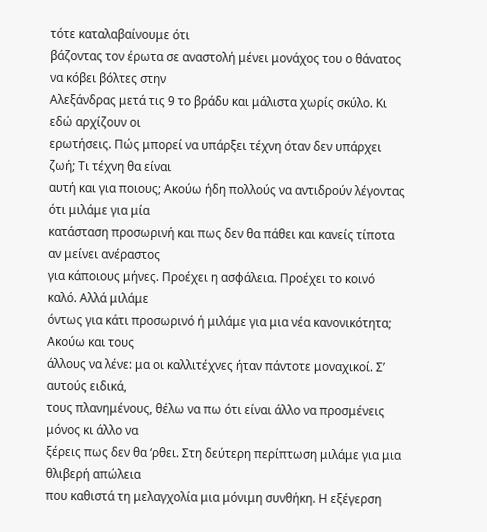τότε καταλαβαίνουμε ότι
βάζοντας τον έρωτα σε αναστολή μένει μονάχος του ο θάνατος να κόβει βόλτες στην
Αλεξάνδρας μετά τις 9 το βράδυ και μάλιστα χωρίς σκύλο. Κι εδώ αρχίζουν οι
ερωτήσεις. Πώς μπορεί να υπάρξει τέχνη όταν δεν υπάρχει ζωή; Τι τέχνη θα είναι
αυτή και για ποιους; Ακούω ήδη πολλούς να αντιδρούν λέγοντας ότι μιλάμε για μία
κατάσταση προσωρινή και πως δεν θα πάθει και κανείς τίποτα αν μείνει ανέραστος
για κάποιους μήνες. Προέχει η ασφάλεια. Προέχει το κοινό καλό. Αλλά μιλάμε
όντως για κάτι προσωρινό ή μιλάμε για μια νέα κανονικότητα; Ακούω και τους
άλλους να λένε: μα οι καλλιτέχνες ήταν πάντοτε μοναχικοί. Σ’ αυτούς ειδικά,
τους πλανημένους, θέλω να πω ότι είναι άλλο να προσμένεις μόνος κι άλλο να
ξέρεις πως δεν θα ‘ρθει. Στη δεύτερη περίπτωση μιλάμε για μια θλιβερή απώλεια
που καθιστά τη μελαγχολία μια μόνιμη συνθήκη. Η εξέγερση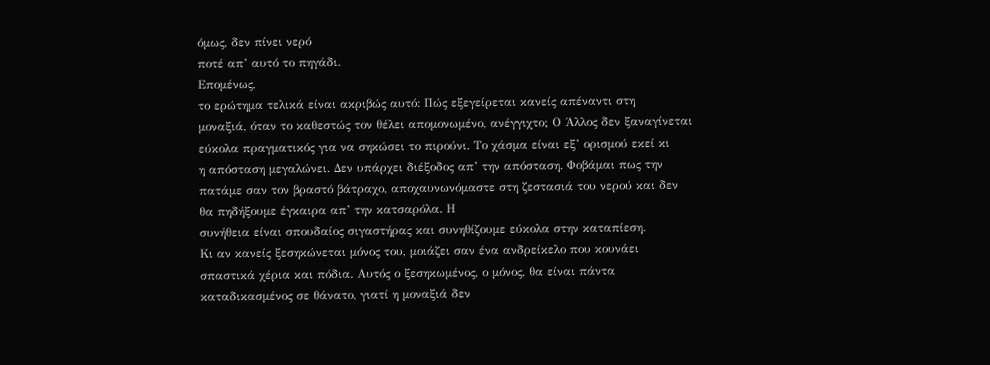όμως, δεν πίνει νερό
ποτέ απ’ αυτό το πηγάδι.
Επομένως,
το ερώτημα τελικά είναι ακριβώς αυτό: Πώς εξεγείρεται κανείς απέναντι στη
μοναξιά, όταν το καθεστώς τον θέλει απομονωμένο, ανέγγιχτο; Ο Άλλος δεν ξαναγίνεται
εύκολα πραγματικός για να σηκώσει το πιρούνι. Το χάσμα είναι εξ’ ορισμού εκεί κι
η απόσταση μεγαλώνει. Δεν υπάρχει διέξοδος απ’ την απόσταση. Φοβάμαι πως την
πατάμε σαν τον βραστό βάτραχο, αποχαυνωνόμαστε στη ζεστασιά του νερού και δεν
θα πηδήξουμε έγκαιρα απ’ την κατσαρόλα. Η
συνήθεια είναι σπουδαίος σιγαστήρας και συνηθίζουμε εύκολα στην καταπίεση.
Κι αν κανείς ξεσηκώνεται μόνος του, μοιάζει σαν ένα ανδρείκελο που κουνάει
σπαστικά χέρια και πόδια. Αυτός ο ξεσηκωμένος, ο μόνος, θα είναι πάντα
καταδικασμένος σε θάνατο, γιατί η μοναξιά δεν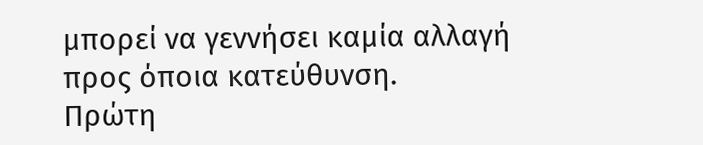μπορεί να γεννήσει καμία αλλαγή
προς όποια κατεύθυνση.
Πρώτη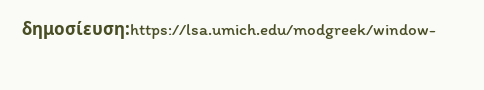δημοσίευση:https://lsa.umich.edu/modgreek/window-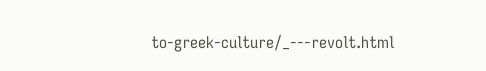to-greek-culture/_---revolt.html